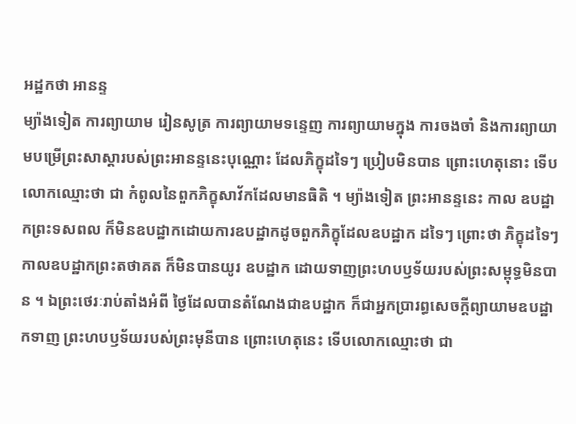អដ្ឋកថា អានន្ទ
ម្យ៉ាងទៀត ការព្យាយាម រៀនសូត្រ ការព្យាយាមទន្ទេញ ការព្យាយាមក្នុង ការចងចាំ និងការព្យាយាមបម្រើព្រះសាស្តារបស់ព្រះអានន្ទនេះបុណ្ណោះ ដែលភិក្ខុដទៃៗ ប្រៀបមិនបាន ព្រោះហេតុនោះ ទើបលោកឈ្មោះថា ជា កំពូលនៃពួកភិក្ខុសាវ័កដែលមានធិតិ ។ ម្យ៉ាងទៀត ព្រះអានន្ទនេះ កាល ឧបដ្ឋាកព្រះទសពល ក៏មិនឧបដ្ឋាកដោយការឧបដ្ឋាកដូចពួកភិក្ខុដែលឧបដ្ឋាក ដទៃៗ ព្រោះថា ភិក្ខុដទៃៗ កាលឧបដ្ឋាកព្រះតថាគត ក៏មិនបានយូរ ឧបដ្ឋាក ដោយទាញព្រះហបឫទ័យរបស់ព្រះសម្ពុទ្ធមិនបាន ។ ឯព្រះថេរៈរាប់តាំងអំពី ថ្ងៃដែលបានតំណែងជាឧបដ្ឋាក ក៏ជាអ្នកប្រារព្ធសេចក្តីព្យាយាមឧបដ្ឋាកទាញ ព្រះហបឫទ័យរបស់ព្រះមុនីបាន ព្រោះហេតុនេះ ទើបលោកឈ្មោះថា ជា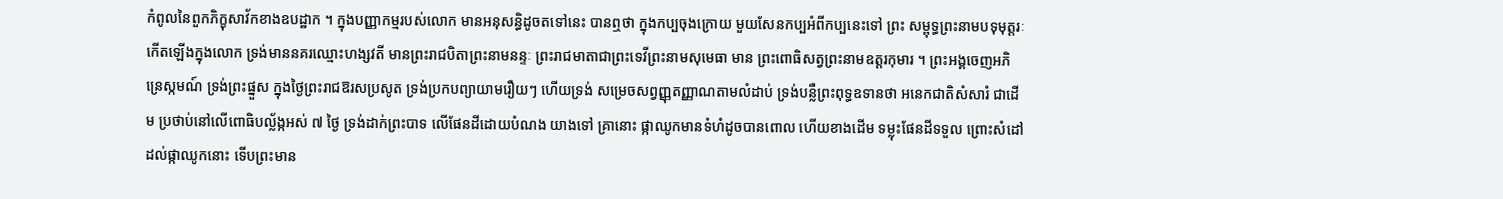កំពូលនៃពួកភិក្ខុសាវ័កខាងឧបដ្ឋាក ។ ក្នុងបញ្ញាកម្មរបស់លោក មានអនុសន្ធិដូចតទៅនេះ បានឮថា ក្នុងកប្បចុងក្រោយ មួយសែនកប្បអំពីកប្បនេះទៅ ព្រះ សម្ពុទ្ធព្រះនាមបទុមុត្តរៈ កើតឡើងក្នុងលោក ទ្រង់មាននគរឈ្មោះហង្សវតី មានព្រះរាជបិតាព្រះនាមនន្ទៈ ព្រះរាជមាតាជាព្រះទេវីព្រះនាមសុមេធា មាន ព្រះពោធិសត្វព្រះនាមឧត្តរកុមារ ។ ព្រះអង្គចេញអភិន្រេស្កមណ៍ ទ្រង់ព្រះផ្នួស ក្នុងថ្ងៃព្រះរាជឱរសប្រសូត ទ្រង់ប្រកបព្យាយាមរឿយៗ ហើយទ្រង់ សម្រេចសព្វញ្ញុតញ្ញាណតាមលំដាប់ ទ្រង់បន្លឺព្រះពុទ្ធឧទានថា អនេកជាតិសំសារំ ជាដើម ប្រថាប់នៅលើពោធិបល្ល័ង្កអស់ ៧ ថ្ងៃ ទ្រង់ដាក់ព្រះបាទ លើផែនដីដោយបំណង យាងទៅ គ្រានោះ ផ្កាឈូកមានទំហំដូចបានពោល ហើយខាងដើម ទម្លុះផែនដីទទួល ព្រោះសំដៅដល់ផ្កាឈូកនោះ ទើបព្រះមាន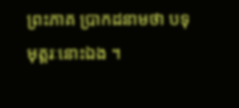ព្រះភាគ ប្រាកដនាមថា បទុមុត្តរៈនោះឯង ។